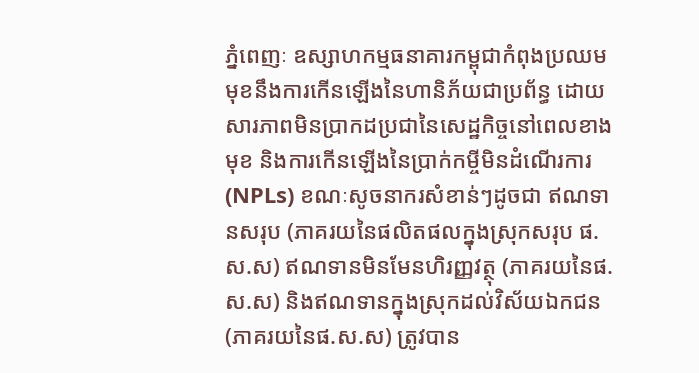ភ្នំពេញៈ ឧស្សាហកម្មធនាគារកម្ពុជាកំពុងប្រឈមមុខនឹងការកើនឡើងនៃហានិភ័យជាប្រព័ន្ធ ដោយសារភាពមិនប្រាកដប្រជានៃសេដ្ឋកិច្ចនៅពេលខាងមុខ និងការកើនឡើងនៃប្រាក់កម្ចីមិនដំណើរការ (NPLs) ខណៈសូចនាករសំខាន់ៗដូចជា ឥណទានសរុប (ភាគរយនៃផលិតផលក្នុងស្រុកសរុប ផ.ស.ស) ឥណទានមិនមែនហិរញ្ញវត្ថុ (ភាគរយនៃផ.ស.ស) និងឥណទានក្នុងស្រុកដល់វិស័យឯកជន (ភាគរយនៃផ.ស.ស) ត្រូវបាន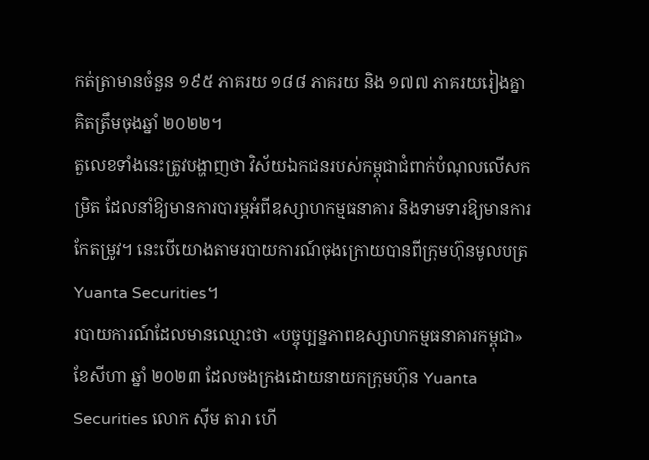កត់ត្រាមានចំនួន ១៩៥ ភាគរយ ១៨៨ ភាគរយ និង ១៧៧ ភាគរយរៀងគ្នា គិតត្រឹមចុងឆ្នាំ ២០២២។
តួលេខទាំងនេះត្រូវបង្ហាញថា វិស័យឯកជនរបស់កម្ពុជាជំពាក់បំណុលលើសកម្រិត ដែលនាំឱ្យមានការបារម្ភអំពីឧស្សាហកម្មធនាគារ និងទាមទារឱ្យមានការកែតម្រូវ។ នេះបើយោងតាមរបាយការណ៍ចុងក្រោយបានពីក្រុមហ៊ុនមូលបត្រ Yuanta Securities។
របាយការណ៍ដែលមានឈ្មោះថា «បច្ចុប្បន្នភាពឧស្សាហកម្មធនាគារកម្ពុជា» ខែសីហា ឆ្នាំ ២០២៣ ដែលចងក្រងដោយនាយកក្រុមហ៊ុន Yuanta Securities លោក ស៊ីម តារា ហើ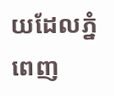យដែលភ្នំពេញ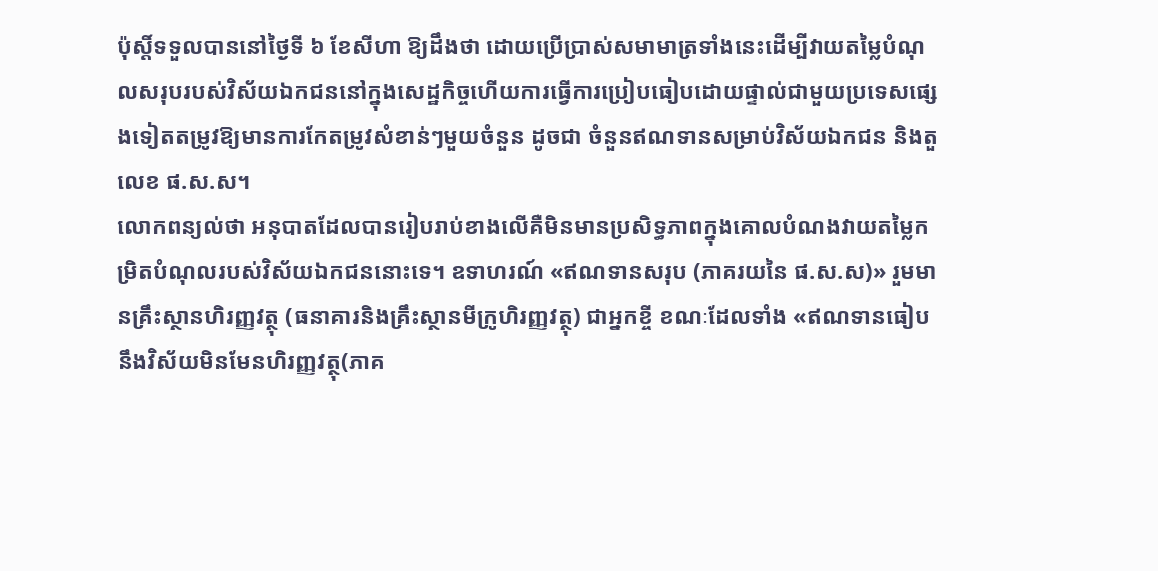ប៉ុស្តិ៍ទទួលបាននៅថ្ងៃទី ៦ ខែសីហា ឱ្យដឹងថា ដោយប្រើប្រាស់សមាមាត្រទាំងនេះដើម្បីវាយតម្លៃបំណុលសរុបរបស់វិស័យឯកជននៅក្នុងសេដ្ឋកិច្ចហើយការធ្វើការប្រៀបធៀបដោយផ្ទាល់ជាមួយប្រទេសផ្សេងទៀតតម្រូវឱ្យមានការកែតម្រូវសំខាន់ៗមួយចំនួន ដូចជា ចំនួនឥណទានសម្រាប់វិស័យឯកជន និងតួលេខ ផ.ស.ស។
លោកពន្យល់ថា អនុបាតដែលបានរៀបរាប់ខាងលើគឺមិនមានប្រសិទ្ធភាពក្នុងគោលបំណងវាយតម្លៃកម្រិតបំណុលរបស់វិស័យឯកជននោះទេ។ ឧទាហរណ៍ «ឥណទានសរុប (ភាគរយនៃ ផ.ស.ស)» រួមមានគ្រឹះស្ថានហិរញ្ញវត្ថុ (ធនាគារនិងគ្រឹះស្ថានមីក្រូហិរញ្ញវត្ថុ) ជាអ្នកខ្ចី ខណៈដែលទាំង «ឥណទានធៀបនឹងវិស័យមិនមែនហិរញ្ញវត្ថុ(ភាគ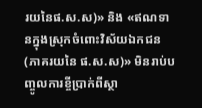រយនៃផ.ស.ស)» និង «ឥណទានក្នុងស្រុកចំពោះវិស័យឯកជន (ភាគរយនៃ ផ.ស.ស)» មិនរាប់បញ្ចូលការខ្ចីប្រាក់ពីស្ថា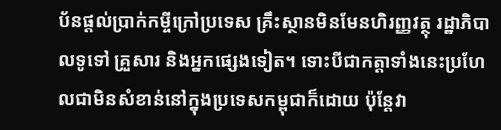ប័នផ្តល់ប្រាក់កម្ចីក្រៅប្រទេស គ្រឹះស្ថានមិនមែនហិរញ្ញវត្ថុ រដ្ឋាភិបាលទូទៅ គ្រួសារ និងអ្នកផ្សេងទៀត។ ទោះបីជាកត្តាទាំងនេះប្រហែលជាមិនសំខាន់នៅក្នុងប្រទេសកម្ពុជាក៏ដោយ ប៉ុន្តែវា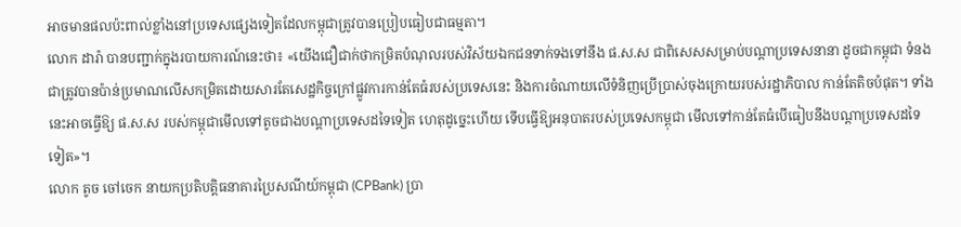អាចមានផលប៉ះពាល់ខ្លាំងនៅប្រទេសផ្សេងទៀតដែលកម្ពុជាត្រូវបានប្រៀបធៀបជាធម្មតា។
លោក ដារ៉ា បានបញ្ជាក់ក្នុងរបាយការណ៍នេះថា៖ «យើងជឿជាក់ថាកម្រិតបំណុលរបស់វិស័យឯកជនទាក់ទងទៅនឹង ផ.ស.ស ជាពិសេសសម្រាប់បណ្ដាប្រទេសនានា ដូចជាកម្ពុជា ទំនងជាត្រូវបានប៉ាន់ប្រមាណលើសកម្រិតដោយសារតែសេដ្ឋកិច្ចក្រៅផ្លូវការកាន់តែធំរបស់ប្រទេសនេះ និងការចំណាយលើទំនិញប្រើប្រាស់ចុងក្រោយរបស់រដ្ឋាភិបាល កាន់តែតិចបំផុត។ ទាំងនេះអាចធ្វើឱ្យ ផ.ស.ស របស់កម្ពុជាមើលទៅតូចជាងបណ្ដាប្រទេសដទៃទៀត ហេតុដូច្នេះហើយ ទើបធ្វើឱ្យអនុបាតរបស់ប្រទេសកម្ពុជា មើលទៅកាន់តែធំបើធៀបនឹងបណ្តាប្រទេសដទៃទៀត»។
លោក តូច ចៅចេក នាយកប្រតិបត្តិធនាគារប្រៃសណីយ៍កម្ពុជា (CPBank) ប្រា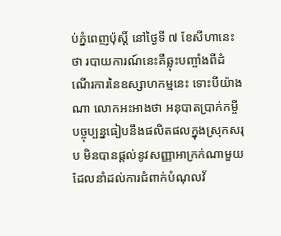ប់ភ្នំពេញប៉ុស្តិ៍ នៅថ្ងៃទី ៧ ខែសីហានេះថា របាយការណ៍នេះគឺឆ្លុះបញ្ចាំងពីដំណើរការនៃឧស្សាហកម្មនេះ ទោះបីយ៉ាងណា លោកអះអាងថា អនុបាតប្រាក់កម្ចីបច្ចុប្បន្នធៀបនឹងផលិតផលក្នុងស្រុកសរុប មិនបានផ្តល់នូវសញ្ញាអាក្រក់ណាមួយដែលនាំដល់ការជំពាក់បំណុលវ័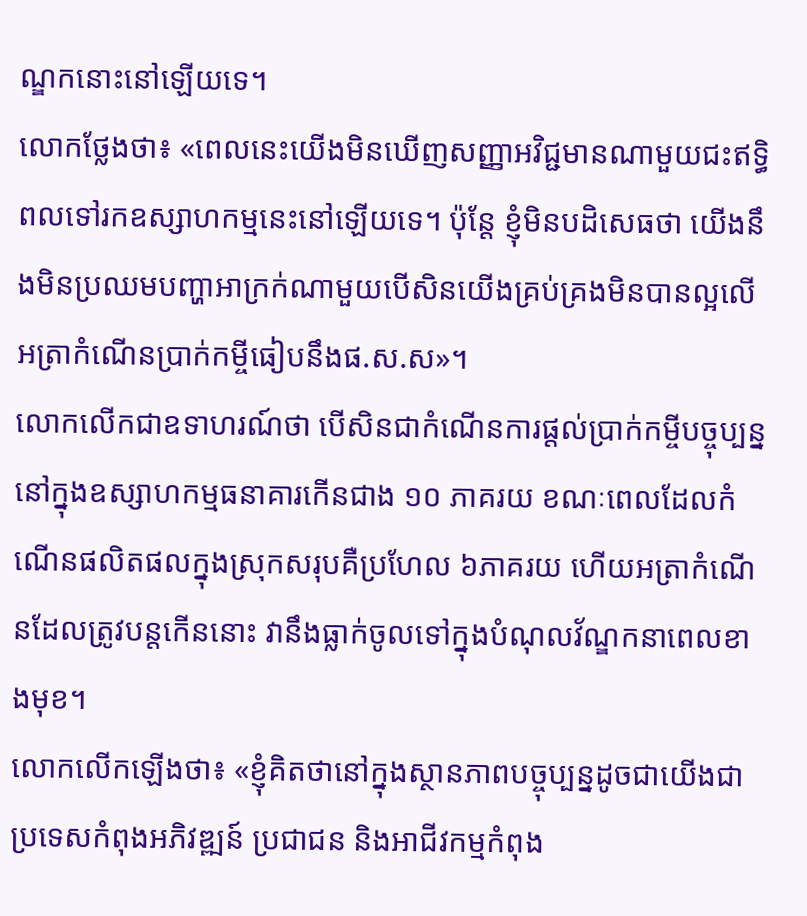ណ្ឌកនោះនៅឡើយទេ។
លោកថ្លែងថា៖ «ពេលនេះយើងមិនឃើញសញ្ញាអវិជ្ជមានណាមួយជះឥទ្ធិពលទៅរកឧស្សាហកម្មនេះនៅឡើយទេ។ ប៉ុន្តែ ខ្ញុំមិនបដិសេធថា យើងនឹងមិនប្រឈមបញ្ហាអាក្រក់ណាមួយបើសិនយើងគ្រប់គ្រងមិនបានល្អលើអត្រាកំណើនប្រាក់កម្ចីធៀបនឹងផ.ស.ស»។
លោកលើកជាឧទាហរណ៍ថា បើសិនជាកំណើនការផ្តល់ប្រាក់កម្ចីបច្ចុប្បន្ននៅក្នុងឧស្សាហកម្មធនាគារកើនជាង ១០ ភាគរយ ខណៈពេលដែលកំណើនផលិតផលក្នុងស្រុកសរុបគឺប្រហែល ៦ភាគរយ ហើយអត្រាកំណើនដែលត្រូវបន្តកើននោះ វានឹងធ្លាក់ចូលទៅក្នុងបំណុលវ័ណ្ឌកនាពេលខាងមុខ។
លោកលើកឡើងថា៖ «ខ្ញុំគិតថានៅក្នុងស្ថានភាពបច្ចុប្បន្នដូចជាយើងជាប្រទេសកំពុងអភិវឌ្ឍន៍ ប្រជាជន និងអាជីវកម្មកំពុង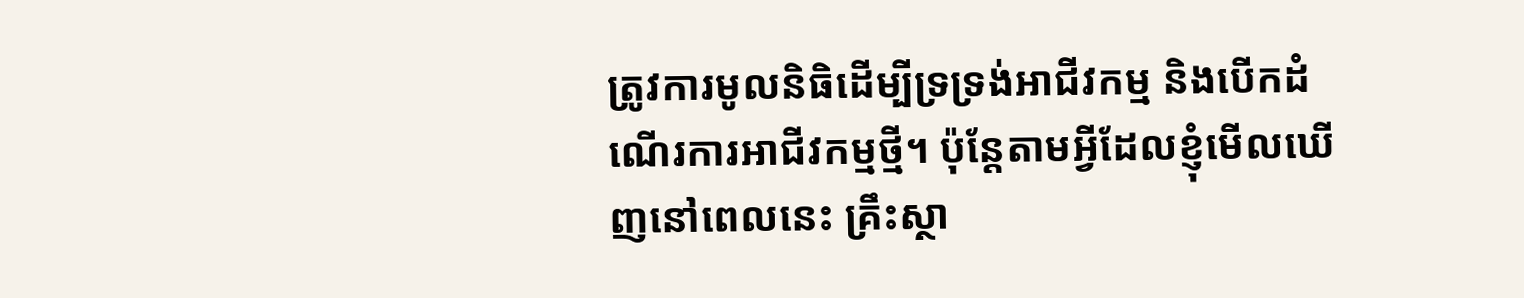ត្រូវការមូលនិធិដើម្បីទ្រទ្រង់អាជីវកម្ម និងបើកដំណើរការអាជីវកម្មថ្មី។ ប៉ុន្តែតាមអ្វីដែលខ្ញុំមើលឃើញនៅពេលនេះ គ្រឹះស្ថា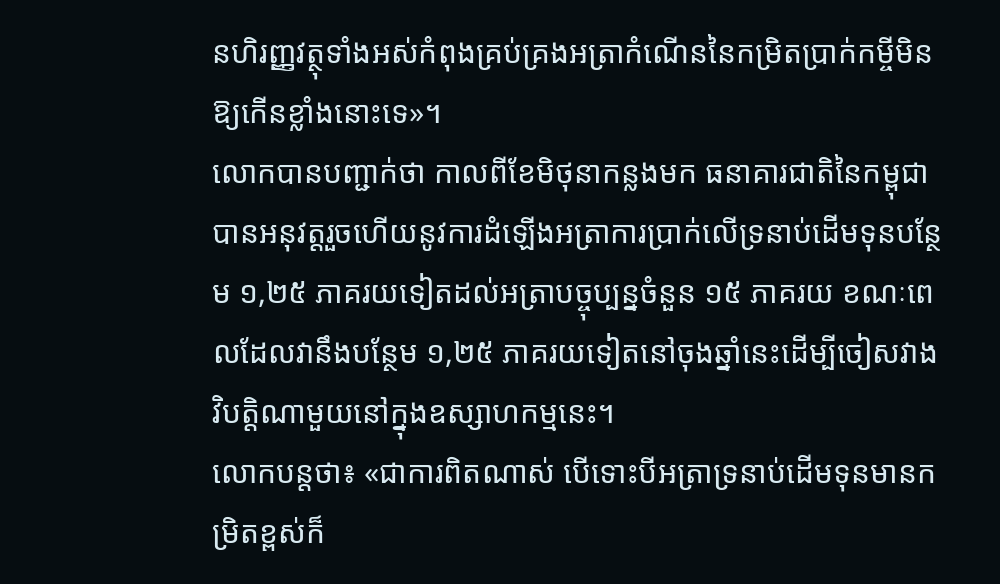នហិរញ្ញវត្ថុទាំងអស់កំពុងគ្រប់គ្រងអត្រាកំណើននៃកម្រិតប្រាក់កម្ចីមិនឱ្យកើនខ្លាំងនោះទេ»។
លោកបានបញ្ជាក់ថា កាលពីខែមិថុនាកន្លងមក ធនាគារជាតិនៃកម្ពុជាបានអនុវត្តរួចហើយនូវការដំឡើងអត្រាការប្រាក់លើទ្រនាប់ដើមទុនបន្ថែម ១,២៥ ភាគរយទៀតដល់អត្រាបច្ចុប្បន្នចំនួន ១៥ ភាគរយ ខណៈពេលដែលវានឹងបន្ថែម ១,២៥ ភាគរយទៀតនៅចុងឆ្នាំនេះដើម្បីចៀសវាងវិបត្តិណាមួយនៅក្នុងឧស្សាហកម្មនេះ។
លោកបន្តថា៖ «ជាការពិតណាស់ បើទោះបីអត្រាទ្រនាប់ដើមទុនមានកម្រិតខ្ពស់ក៏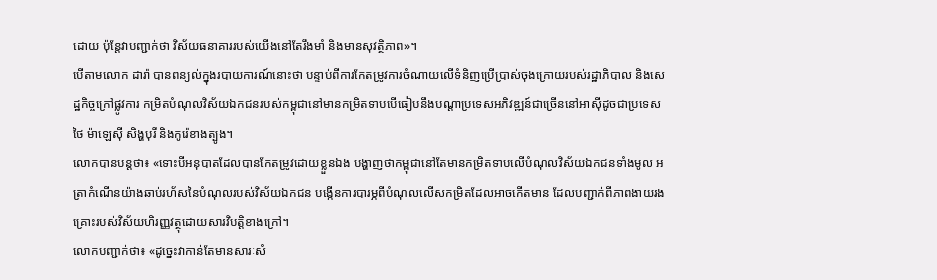ដោយ ប៉ុន្តែវាបញ្ជាក់ថា វិស័យធនាគាររបស់យើងនៅតែរឹងមាំ និងមានសុវត្ថិភាព»។
បើតាមលោក ដារ៉ា បានពន្យល់ក្នុងរបាយការណ៍នោះថា បន្ទាប់ពីការកែតម្រូវការចំណាយលើទំនិញប្រើប្រាស់ចុងក្រោយរបស់រដ្ឋាភិបាល និងសេដ្ឋកិច្ចក្រៅផ្លូវការ កម្រិតបំណុលវិស័យឯកជនរបស់កម្ពុជានៅមានកម្រិតទាបបើធៀបនឹងបណ្ដាប្រទេសអភិវឌ្ឍន៍ជាច្រើននៅអាស៊ីដូចជាប្រទេសថៃ ម៉ាឡេស៊ី សិង្ហបុរី និងកូរ៉េខាងត្បូង។
លោកបានបន្តថា៖ «ទោះបីអនុបាតដែលបានកែតម្រូវដោយខ្លួនឯង បង្ហាញថាកម្ពុជានៅតែមានកម្រិតទាបលើបំណុលវិស័យឯកជនទាំងមូល អត្រាកំណើនយ៉ាងឆាប់រហ័សនៃបំណុលរបស់វិស័យឯកជន បង្កើនការបារម្ភពីបំណុលលើសកម្រិតដែលអាចកើតមាន ដែលបញ្ជាក់ពីភាពងាយរងគ្រោះរបស់វិស័យហិរញ្ញវត្ថុដោយសារវិបត្តិខាងក្រៅ។
លោកបញ្ជាក់ថា៖ «ដូច្នេះវាកាន់តែមានសារៈសំ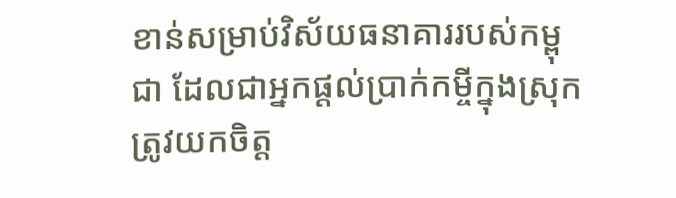ខាន់សម្រាប់វិស័យធនាគាររបស់កម្ពុជា ដែលជាអ្នកផ្តល់ប្រាក់កម្ចីក្នុងស្រុក ត្រូវយកចិត្ត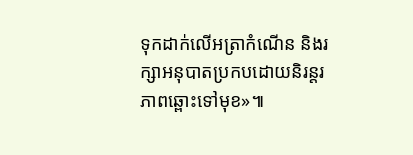ទុកដាក់លើអត្រាកំណើន និងរក្សាអនុបាតប្រកបដោយនិរន្តរភាពឆ្ពោះទៅមុខ»៕